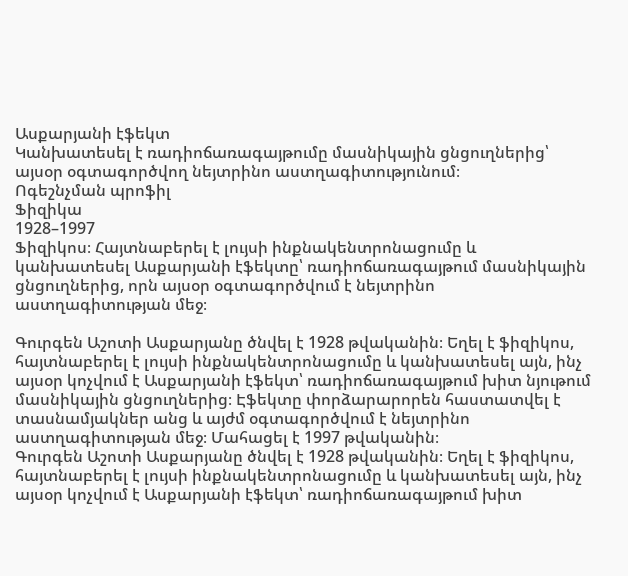Ասքարյանի էֆեկտ
Կանխատեսել է ռադիոճառագայթումը մասնիկային ցնցուղներից՝ այսօր օգտագործվող նեյտրինո աստղագիտությունում։
Ոգեշնչման պրոֆիլ
Ֆիզիկա
1928–1997
Ֆիզիկոս։ Հայտնաբերել է լույսի ինքնակենտրոնացումը և կանխատեսել Ասքարյանի էֆեկտը՝ ռադիոճառագայթում մասնիկային ցնցուղներից, որն այսօր օգտագործվում է նեյտրինո աստղագիտության մեջ։

Գուրգեն Աշոտի Ասքարյանը ծնվել է 1928 թվականին։ Եղել է ֆիզիկոս, հայտնաբերել է լույսի ինքնակենտրոնացումը և կանխատեսել այն, ինչ այսօր կոչվում է Ասքարյանի էֆեկտ՝ ռադիոճառագայթում խիտ նյութում մասնիկային ցնցուղներից։ Էֆեկտը փորձարարորեն հաստատվել է տասնամյակներ անց և այժմ օգտագործվում է նեյտրինո աստղագիտության մեջ։ Մահացել է 1997 թվականին։
Գուրգեն Աշոտի Ասքարյանը ծնվել է 1928 թվականին։ Եղել է ֆիզիկոս, հայտնաբերել է լույսի ինքնակենտրոնացումը և կանխատեսել այն, ինչ այսօր կոչվում է Ասքարյանի էֆեկտ՝ ռադիոճառագայթում խիտ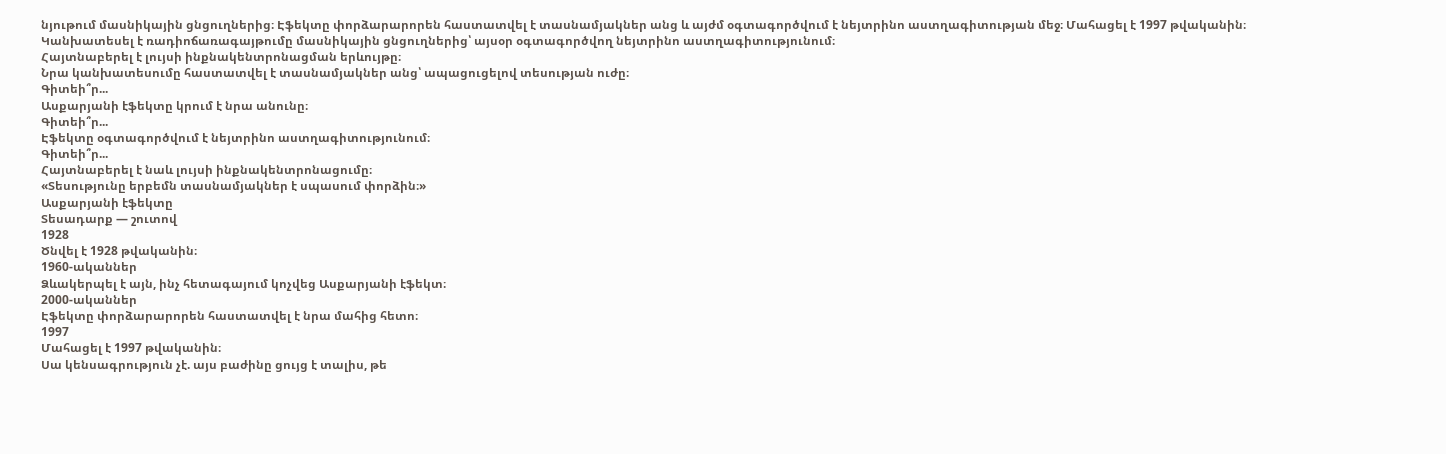նյութում մասնիկային ցնցուղներից։ Էֆեկտը փորձարարորեն հաստատվել է տասնամյակներ անց և այժմ օգտագործվում է նեյտրինո աստղագիտության մեջ։ Մահացել է 1997 թվականին։
Կանխատեսել է ռադիոճառագայթումը մասնիկային ցնցուղներից՝ այսօր օգտագործվող նեյտրինո աստղագիտությունում։
Հայտնաբերել է լույսի ինքնակենտրոնացման երևույթը։
Նրա կանխատեսումը հաստատվել է տասնամյակներ անց՝ ապացուցելով տեսության ուժը։
Գիտեի՞ր...
Ասքարյանի էֆեկտը կրում է նրա անունը։
Գիտեի՞ր...
Էֆեկտը օգտագործվում է նեյտրինո աստղագիտությունում։
Գիտեի՞ր...
Հայտնաբերել է նաև լույսի ինքնակենտրոնացումը։
«Տեսությունը երբեմն տասնամյակներ է սպասում փորձին։»
Ասքարյանի էֆեկտը
Տեսադարք — շուտով
1928
Ծնվել է 1928 թվականին։
1960-ականներ
Ձևակերպել է այն, ինչ հետագայում կոչվեց Ասքարյանի էֆեկտ։
2000-ականներ
Էֆեկտը փորձարարորեն հաստատվել է նրա մահից հետո։
1997
Մահացել է 1997 թվականին։
Սա կենսագրություն չէ. այս բաժինը ցույց է տալիս, թե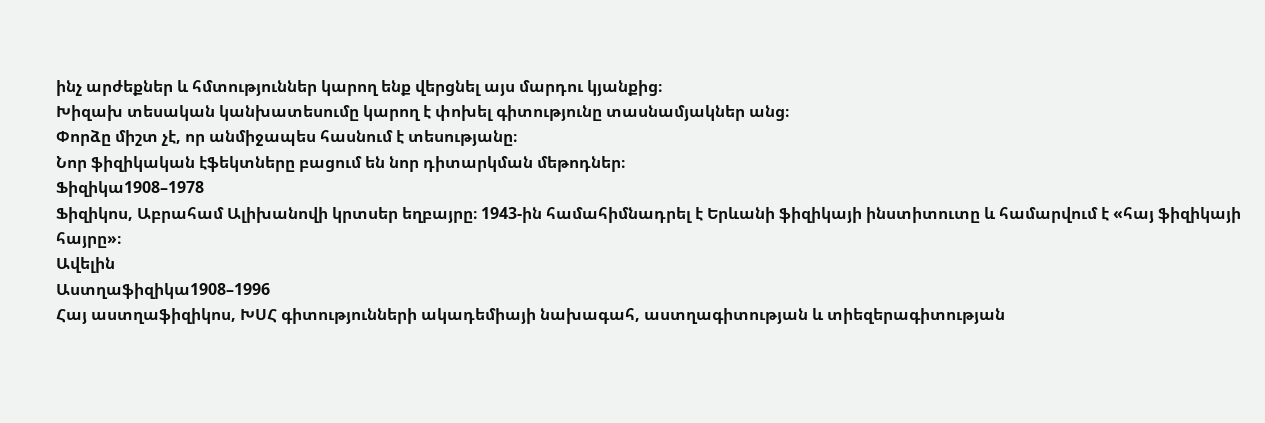ինչ արժեքներ և հմտություններ կարող ենք վերցնել այս մարդու կյանքից։
Խիզախ տեսական կանխատեսումը կարող է փոխել գիտությունը տասնամյակներ անց։
Փորձը միշտ չէ, որ անմիջապես հասնում է տեսությանը։
Նոր ֆիզիկական էֆեկտները բացում են նոր դիտարկման մեթոդներ։
Ֆիզիկա1908–1978
Ֆիզիկոս, Աբրահամ Ալիխանովի կրտսեր եղբայրը։ 1943-ին համահիմնադրել է Երևանի ֆիզիկայի ինստիտուտը և համարվում է «հայ ֆիզիկայի հայրը»։
Ավելին
Աստղաֆիզիկա1908–1996
Հայ աստղաֆիզիկոս, ԽՍՀ գիտությունների ակադեմիայի նախագահ, աստղագիտության և տիեզերագիտության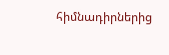հիմնադիրներից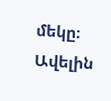մեկը։
Ավելին